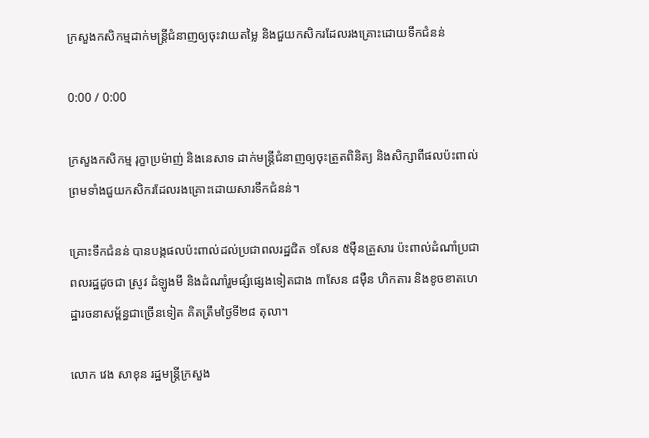ក្រសួងកសិកម្មដាក់មន្ត្រីជំនាញឲ្យចុះវាយតម្លៃ និងជួយកសិករដែលរងគ្រោះដោយទឹកជំនន់

0:00 / 0:00

ក្រសួងកសិកម្ម រុក្ខាប្រម៉ាញ់ និងនេសាទ ដាក់មន្ត្រីជំនាញឲ្យចុះត្រួតពិនិត្យ និងសិក្សាពីផលប៉ះពាល់ ព្រមទាំងជួយកសិករដែលរងគ្រោះដោយសារទឹកជំនន់។

គ្រោះទឹកជំនន់ បានបង្កផលប៉ះពាល់ដល់ប្រជាពលរដ្ឋជិត ១សែន ៥ម៉ឺនគ្រួសារ ប៉ះពាល់ដំណាំប្រជាពលរដ្ឋដូចជា ស្រូវ ដំឡូងមី និងដំណាំរួមផ្សំផ្សេងទៀតជាង ៣សែន ៨ម៉ឺន ហិកតារ និងខូចខាតហេដ្ឋារចនាសម្ព័ន្ធជាច្រើនទៀត គិតត្រឹមថ្ងៃទី២៨ តុលា។

លោក វេង សាខុន រដ្ឋមន្ត្រីក្រសួង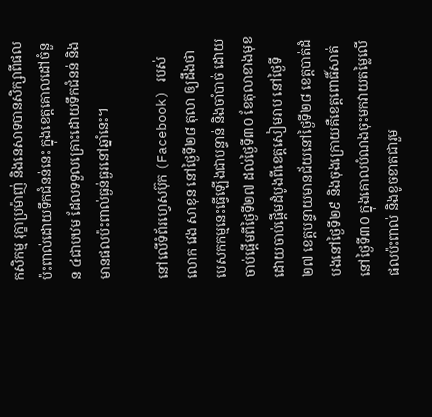កសិកម្ម រុក្ខាប្រម៉ាញ់ និងនេសាទបានសិក្សាពីផលប៉ះពាល់ដោយទឹកជំនន់នេះ ក្នុងខេត្តគោលដៅចំនួន ៤ជាបឋម ដែលទទួលគ្រោះដោយទឹកជំនន់ និងមានផលប៉ះពាល់ធ្ងន់ធ្ងរនៅឆ្នាំនេះ។

នៅលើទំព័រហ្វេសប៊ុក (Facebook) របស់លោក វេង សាខុន នៅថ្ងៃទី២៨ តុលា ឲ្យដឹងថា បេសកកម្មនេះធ្វើឡើងជាបន្ទាន់ និងចាំបាច់ ដោយចាប់ផ្តើមពីថ្ងៃទី២៧ ដល់ថ្ងៃទី៣០ ខែតុលាខាងមុខ ដោយចាប់ផ្តើមដំបូងពីខេត្តសៀមរាប នៅថ្ងៃទី២៧ ខេត្តបន្ទាយមានជ័យនៅថ្ងៃទី២៨ ខេត្តបាត់ដំបងនៅថ្ងៃទី២៩ និងចុងក្រោយគឺខេត្តពោធិ៍សាត់ នៅថ្ងៃទី៣០ ក្នុងគោលបំណងចុះមកវាយតម្លៃលើផលប៉ះពាល់ និងខូចខាតជារួម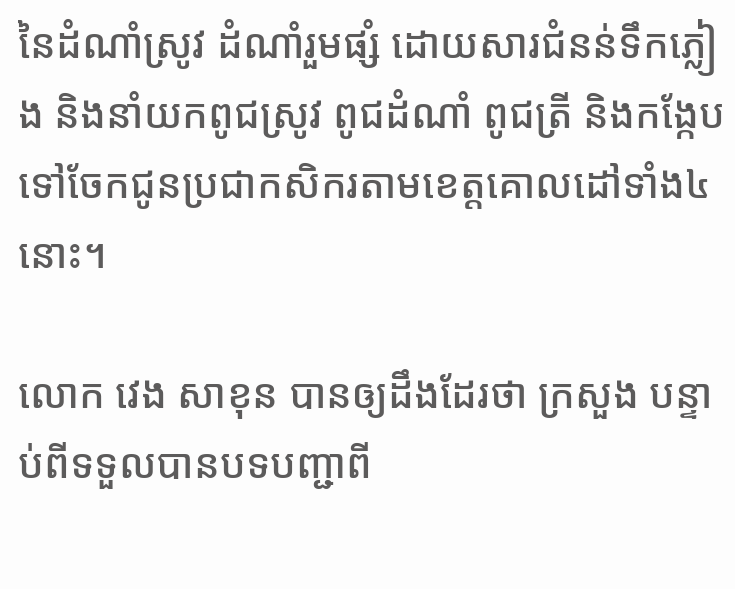នៃដំណាំស្រូវ ដំណាំរួមផ្សំ ដោយសារជំនន់ទឹកភ្លៀង និងនាំយកពូជស្រូវ ពូជដំណាំ ពូជត្រី និងកង្កែបទៅចែកជូនប្រជាកសិករតាមខេត្តគោលដៅទាំង៤នោះ។

លោក វេង សាខុន បានឲ្យដឹងដែរថា ក្រសួង បន្ទាប់ពីទទួលបានបទបញ្ជាពី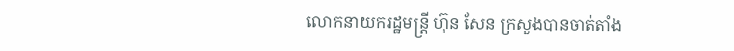លោកនាយករដ្ឋមន្ត្រី ហ៊ុន សែន ក្រសួងបានចាត់តាំង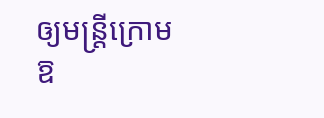ឲ្យមន្ត្រីក្រោមឱ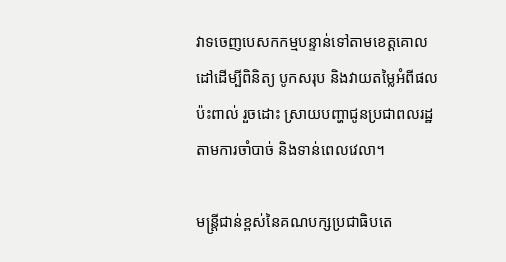វាទចេញបេសកកម្មបន្ទាន់ទៅតាមខេត្តគោលដៅដើម្បីពិនិត្យ បូកសរុប និងវាយតម្លៃអំពីផលប៉ះពាល់ រួចដោះ ស្រាយបញ្ហាជូនប្រជាពលរដ្ឋតាមការចាំបាច់ និងទាន់ពេលវេលា។

មន្ត្រីជាន់ខ្ពស់នៃគណបក្សប្រជាធិបតេ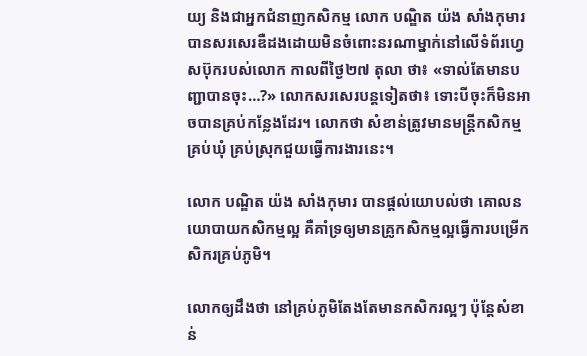យ្យ និងជាអ្នកជំនាញកសិកម្ម លោក បណ្ឌិត យ៉ង សាំងកុមារ បានសរសេរឌឺដងដោយមិនចំពោះនរណាម្នាក់នៅលើទំព័រហ្វេសប៊ុករបស់លោក កាលពីថ្ងៃ២៧ តុលា ថា៖ «ទាល់តែមានបញ្ជាបានចុះ…?» លោកសរសេរបន្តទៀតថា៖ ទោះបីចុះក៏មិនអាចបានគ្រប់កន្លែងដែរ។ លោកថា សំខាន់ត្រូវមានមន្ត្រីកសិកម្មគ្រប់ឃុំ គ្រប់ស្រុកជួយធ្វើការងារនេះ។

លោក បណ្ឌិត យ៉ង សាំងកុមារ បានផ្ដល់យោបល់ថា គោលនយោបាយកសិកម្មល្អ គឺគាំទ្រឲ្យមានគ្រូកសិកម្មល្អធ្វើការបម្រើកសិករគ្រប់ភូមិ។

លោកឲ្យដឹងថា នៅគ្រប់ភូមិតែងតែមានកសិករល្អៗ ប៉ុន្តែសំខាន់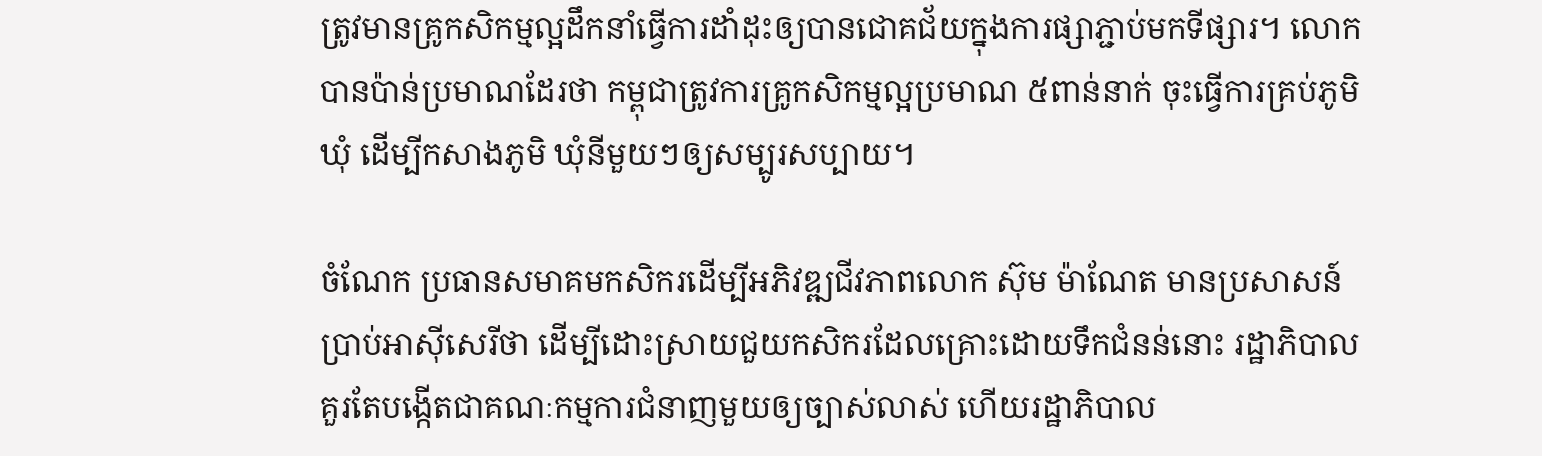ត្រូវមានគ្រូកសិកម្មល្អដឹកនាំធ្វើការដាំដុះឲ្យបានជោគជ័យក្នុងការផ្សាភ្ជាប់មកទីផ្សារ។ លោកបានប៉ាន់ប្រមាណដែរថា កម្ពុជាត្រូវការគ្រូកសិកម្មល្អប្រមាណ ៥ពាន់នាក់ ចុះធ្វើការគ្រប់ភូមិឃុំ ដើម្បីកសាងភូមិ ឃុំនីមួយៗឲ្យសម្បូរសប្បាយ។

ចំណែក ប្រធានសមាគមកសិករដើម្បីអភិវឌ្ឍជីវភាពលោក ស៊ុម ម៉ាណែត មានប្រសាសន៍ប្រាប់អាស៊ីសេរីថា ដើម្បីដោះស្រាយជួយកសិករដែលគ្រោះដោយទឹកជំនន់នោះ រដ្ឋាភិបាលគួរតែបង្កើតជាគណៈកម្មការជំនាញមួយឲ្យច្បាស់លាស់ ហើយរដ្ឋាភិបាល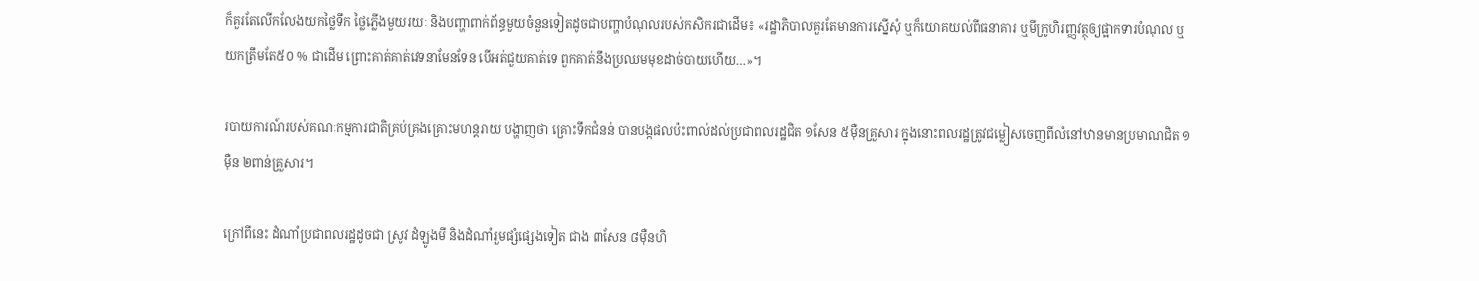ក៏គួរតែលើកលែងយកថ្លៃទឹក ថ្លៃភ្លើងមួយរយៈ និងបញ្ហាពាក់ព័ន្ធមួយចំនួនទៀតដូចជាបញ្ហាបំណុលរបស់កសិករជាដើម៖ «រដ្ឋាភិបាលគួរតែមានការស្នើសុំ ឬក៏យោគយល់ពីធនាគារ ឬមីក្រូហិរញ្ញវត្ថុឲ្យផ្អាកទារបំណុល ឬយកត្រឹមតែ៥០ % ជាដើម ព្រោះគាត់គាត់វេទនាមែនទែន បើអត់ជួយគាត់ទេ ពួកគាត់នឹងប្រឈមមុខដាច់បាយហើយ…»។

របាយការណ៍របស់គណៈកម្មការជាតិគ្រប់គ្រងគ្រោះមហន្តរាយ បង្ហាញថា គ្រោះទឹកជំនន់ បានបង្កផលប៉ះពាល់ដល់ប្រជាពលរដ្ឋជិត ១សែន ៥ម៉ឺនគ្រួសារ ក្នុងនោះពលរដ្ឋត្រូវជម្លៀសចេញពីលំនៅឋានមានប្រមាណជិត ១ម៉ឺន ២ពាន់គ្រួសារ។

ក្រៅពីនេះ ដំណាំប្រជាពលរដ្ឋដូចជា ស្រូវ ដំឡូងមី និងដំណាំរួមផ្សំផ្សេងទៀត ជាង ៣សែន ៨ម៉ឺនហិ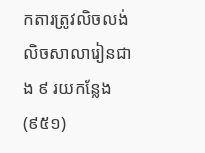កតារត្រូវលិចលង់ លិចសាលារៀនជាង ៩ រយកន្លែង (៩៥១)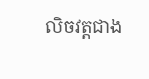លិចវត្តជាង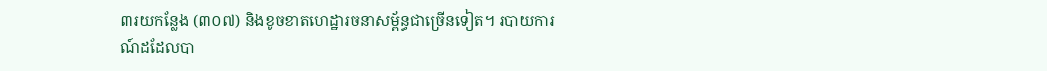៣រយកន្លែង (៣០៧) និងខូចខាតហេដ្ឋារចនាសម្ព័ន្ធជាច្រើនទៀត។ របាយការណ៍ដដែលបា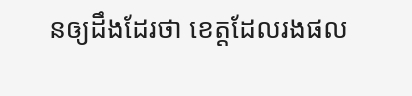នឲ្យដឹងដែរថា ខេត្តដែលរងផល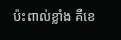ប៉ះពាល់ខ្លាំង គឺខេ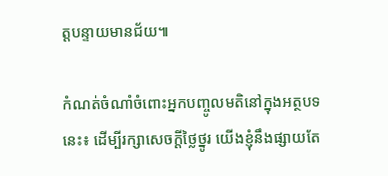ត្តបន្ទាយមានជ័យ៕

កំណត់ចំណាំចំពោះអ្នកបញ្ចូលមតិនៅក្នុងអត្ថបទនេះ៖ ដើម្បីរក្សាសេចក្ដីថ្លៃថ្នូរ យើងខ្ញុំនឹងផ្សាយតែ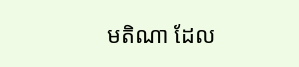មតិណា ដែល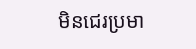មិនជេរប្រមា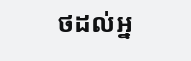ថដល់អ្ន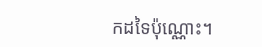កដទៃប៉ុណ្ណោះ។